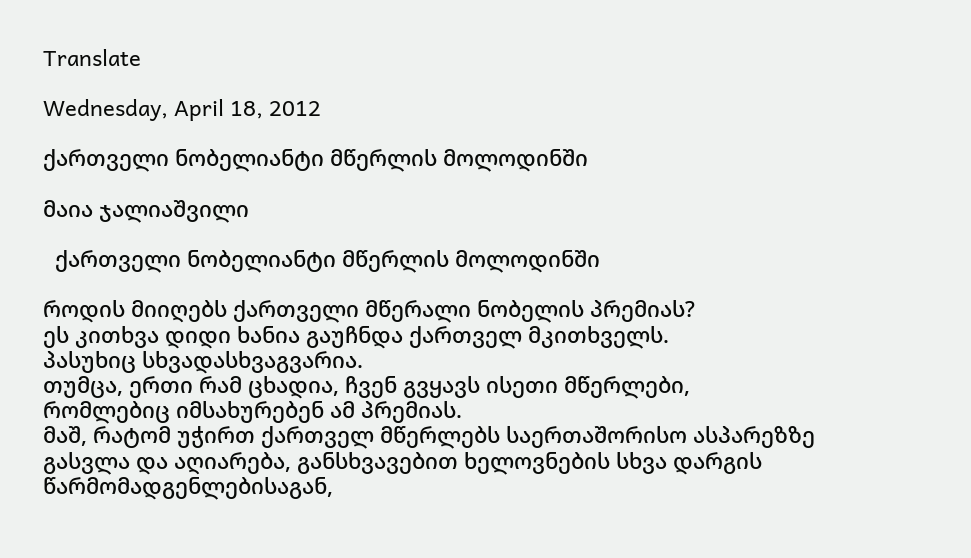Translate

Wednesday, April 18, 2012

ქართველი ნობელიანტი მწერლის მოლოდინში

მაია ჯალიაშვილი

  ქართველი ნობელიანტი მწერლის მოლოდინში

როდის მიიღებს ქართველი მწერალი ნობელის პრემიას?
ეს კითხვა დიდი ხანია გაუჩნდა ქართველ მკითხველს.
პასუხიც სხვადასხვაგვარია.
თუმცა, ერთი რამ ცხადია, ჩვენ გვყავს ისეთი მწერლები, რომლებიც იმსახურებენ ამ პრემიას.
მაშ, რატომ უჭირთ ქართველ მწერლებს საერთაშორისო ასპარეზზე გასვლა და აღიარება, განსხვავებით ხელოვნების სხვა დარგის წარმომადგენლებისაგან,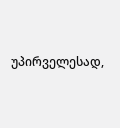უპირველესად,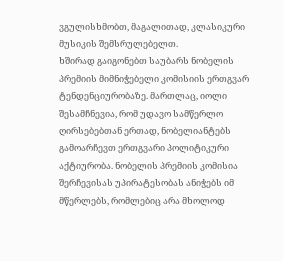ვგულისხმობთ, მაგალითად, კლასიკური მუსიკის შემსრულებელთ.
ხშირად გაიგონებთ საუბარს ნობელის პრემიის მიმნიჭებელი კომისიის ერთგვარ ტენდენციურობაზე. მართლაც, იოლი შესამჩნევია, რომ უდავო სამწერლო ღირსებებთან ერთად, ნობელიანტებს გამოარჩევთ ერთგვარი პოლიტიკური აქტიურობა. ნობელის პრემიის კომისია შერჩევისას უპირატესობას ანიჭებს იმ მწერლებს, რომლებიც არა მხოლოდ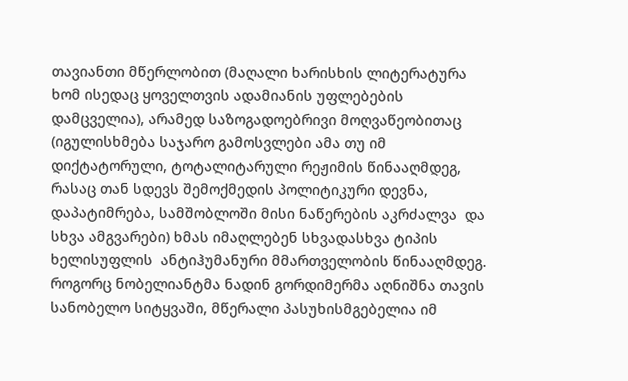თავიანთი მწერლობით (მაღალი ხარისხის ლიტერატურა ხომ ისედაც ყოველთვის ადამიანის უფლებების  დამცველია), არამედ საზოგადოებრივი მოღვაწეობითაც (იგულისხმება საჯარო გამოსვლები ამა თუ იმ დიქტატორული, ტოტალიტარული რეჟიმის წინააღმდეგ, რასაც თან სდევს შემოქმედის პოლიტიკური დევნა, დაპატიმრება, სამშობლოში მისი ნაწერების აკრძალვა  და სხვა ამგვარები) ხმას იმაღლებენ სხვადასხვა ტიპის ხელისუფლის  ანტიჰუმანური მმართველობის წინააღმდეგ. როგორც ნობელიანტმა ნადინ გორდიმერმა აღნიშნა თავის სანობელო სიტყვაში, მწერალი პასუხისმგებელია იმ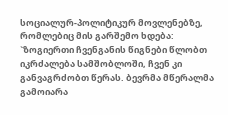სოციალურ-პოლიტიკურ მოვლენებზე, რომლებიც მის გარშემო ხდება: `ზოგიერთი ჩვენგანის წიგნები წლობთ იკრძალება სამშობლოში, ჩვენ კი განვაგრძობთ წერას. ბევრმა მწერალმა გამოიარა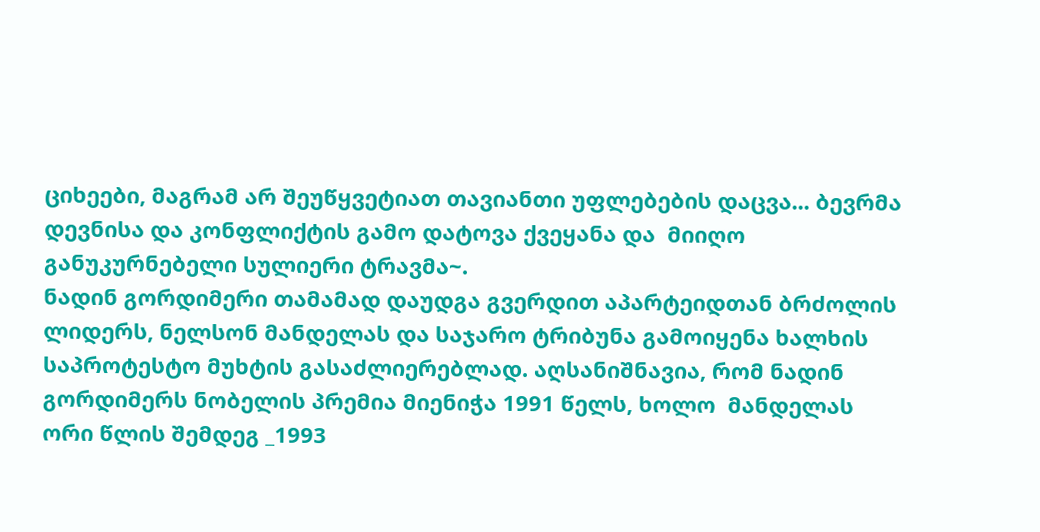ციხეები, მაგრამ არ შეუწყვეტიათ თავიანთი უფლებების დაცვა... ბევრმა  დევნისა და კონფლიქტის გამო დატოვა ქვეყანა და  მიიღო განუკურნებელი სულიერი ტრავმა~.
ნადინ გორდიმერი თამამად დაუდგა გვერდით აპარტეიდთან ბრძოლის ლიდერს, ნელსონ მანდელას და საჯარო ტრიბუნა გამოიყენა ხალხის საპროტესტო მუხტის გასაძლიერებლად. აღსანიშნავია, რომ ნადინ გორდიმერს ნობელის პრემია მიენიჭა 1991 წელს, ხოლო  მანდელას  ორი წლის შემდეგ _1993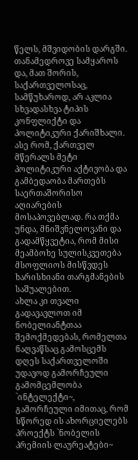წელს, მშვიდობის დარგში.
თანამედროვე სამყაროს და, მათ შორის, საქართველოსაც, სამწუხაროდ, არ აკლია სხვადასხვა ტიპის კონფლიქტი და პოლიტიკური ქარიშხალი. ასე რომ, ქართველ მწერალს მეტი პოლიტიკური აქტივობა და გამბედაობა მართებს საერთაშორისო აღიარების მოსაპოვებლად. რა თქმა უნდა, მნიშვნელოვანი და გადამწყვეტია, რომ მისი მეამბოხე სულისკვეთება მსოფლიოს მისწვდეს ხარისხიანი თარგმანების საშუალებით.
ახლა კი თვალი გადავავლოთ იმ ნობელიანტთაა შემოქმედებას, რომელთა ნაღვაწსაც გამოსცემს დღეს საქართველოში უდავოდ გამორჩეული გამომცემლობა `ინტელექტი~, გამორჩეული იმითაც, რომ სწორედ ის ახორციელებს პროექტს `ნობელის პრემიის ლაურეატები~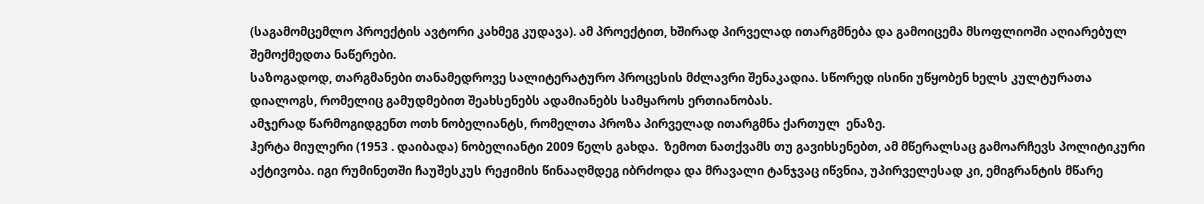(საგამომცემლო პროექტის ავტორი კახმეგ კუდავა). ამ პროექტით, ხშირად პირველად ითარგმნება და გამოიცემა მსოფლიოში აღიარებულ შემოქმედთა ნაწერები.
საზოგადოდ, თარგმანები თანამედროვე სალიტერატურო პროცესის მძლავრი შენაკადია. სწორედ ისინი უწყობენ ხელს კულტურათა დიალოგს, რომელიც გამუდმებით შეახსენებს ადამიანებს სამყაროს ერთიანობას.
ამჯერად წარმოგიდგენთ ოთხ ნობელიანტს, რომელთა პროზა პირველად ითარგმნა ქართულ  ენაზე.
ჰერტა მიულერი (1953 . დაიბადა) ნობელიანტი 2009 წელს გახდა.  ზემოთ ნათქვამს თუ გავიხსენებთ, ამ მწერალსაც გამოარჩევს პოლიტიკური აქტივობა. იგი რუმინეთში ჩაუშესკუს რეჟიმის წინააღმდეგ იბრძოდა და მრავალი ტანჯვაც იწვნია, უპირველესად კი, ემიგრანტის მწარე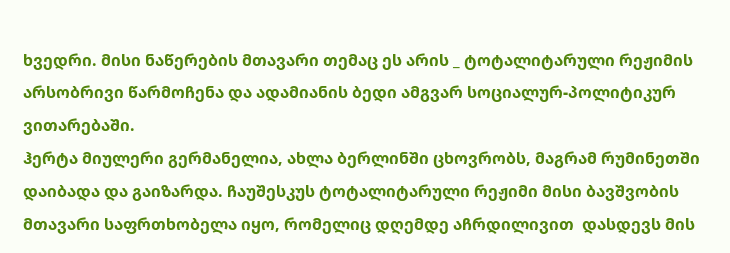ხვედრი. მისი ნაწერების მთავარი თემაც ეს არის _ ტოტალიტარული რეჟიმის არსობრივი წარმოჩენა და ადამიანის ბედი ამგვარ სოციალურ-პოლიტიკურ ვითარებაში.
ჰერტა მიულერი გერმანელია, ახლა ბერლინში ცხოვრობს, მაგრამ რუმინეთში დაიბადა და გაიზარდა. ჩაუშესკუს ტოტალიტარული რეჟიმი მისი ბავშვობის მთავარი საფრთხობელა იყო, რომელიც დღემდე აჩრდილივით  დასდევს მის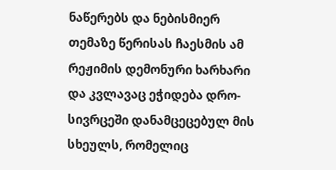ნაწერებს და ნებისმიერ თემაზე წერისას ჩაესმის ამ რეჟიმის დემონური ხარხარი და კვლავაც ეჭიდება დრო-სივრცეში დანამცეცებულ მის სხეულს, რომელიც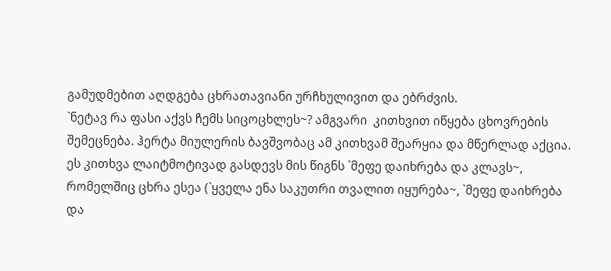გამუდმებით აღდგება ცხრათავიანი ურჩხულივით და ებრძვის.
`ნეტავ რა ფასი აქვს ჩემს სიცოცხლეს~? ამგვარი  კითხვით იწყება ცხოვრების შემეცნება. ჰერტა მიულერის ბავშვობაც ამ კითხვამ შეარყია და მწერლად აქცია. ეს კითხვა ლაიტმოტივად გასდევს მის წიგნს `მეფე დაიხრება და კლავს~, რომელშიც ცხრა ესეა (`ყველა ენა საკუთრი თვალით იყურება~, `მეფე დაიხრება და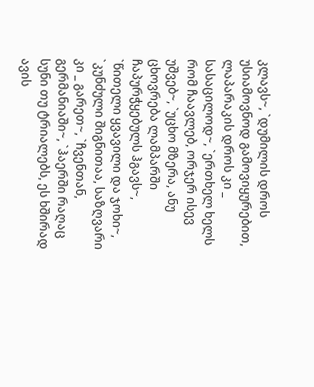კლავს~, `დუმილის დროს უსიამოვნოდ გამოვიყურებით, ლაპარაკის დროს კი _ სასაცილოდ~, `ერთხელ ხელს რომ ჩაავლებ, ორჯერ ისევ უშვებ~, `უცხო მზერა, ანუ ცხოვრება ლამპარში ჩაპურჭყებულს ჰგავს~, `წითელი ყვავილი და ჯოხი~, `კუნძული შიგნითაა, საზღვარი კი _ გარეთ~, `ჩვენთან, გერმანიაში~, `ჰაერში რაღაც სუნი თუ ტრიალებს, ეს ხშირად ავის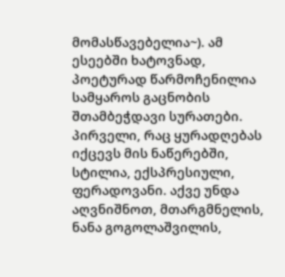მომასწავებელია~). ამ ესეებში ხატოვნად, პოეტურად წარმოჩენილია სამყაროს გაცნობის შთამბეჭდავი სურათები. პირველი, რაც ყურადღებას იქცევს მის ნაწერებში, სტილია, ექსპრესიული, ფერადოვანი. აქვე უნდა აღვნიშნოთ, მთარგმნელის, ნანა გოგოლაშვილის,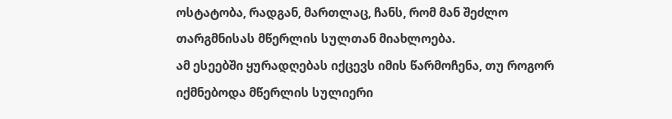ოსტატობა, რადგან, მართლაც, ჩანს, რომ მან შეძლო თარგმნისას მწერლის სულთან მიახლოება.
ამ ესეებში ყურადღებას იქცევს იმის წარმოჩენა, თუ როგორ იქმნებოდა მწერლის სულიერი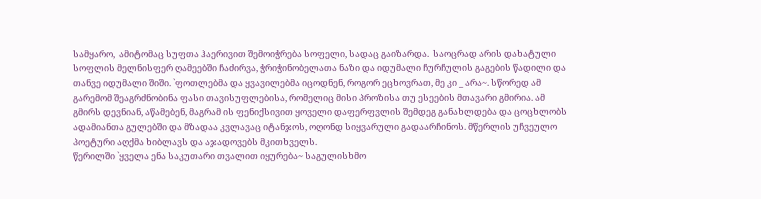სამყარო,  ამიტომაც სუფთა ჰაერივით შემოიჭრება სოფელი, სადაც გაიზარდა.  საოცრად არის დახატული სოფლის მელნისფერ ღამეებში ჩაძირვა, ჭრიჭინობელათა ნაზი და იდუმალი ჩურჩულის გაგების წადილი და თანვე იდუმალი შიში. `ფოთლებმა და ყვავილებმა იცოდნენ, როგორ ეცხოვრათ, მე კი _ არა~. სწორედ ამ გარემომ შეაგრძნობინა ფასი თავისუფლებისა, რომელიც მისი პროზისა თუ ესეების მთავარი გმირია. ამ გმირს დევნიან, აწამებენ, მაგრამ ის ფენიქსივით ყოველი დაფერფვლის შემდეგ განახლდება და ცოცხლობს ადამიანთა გულებში და მზადაა კვლავაც იტანჯოს, ოღონდ სიყვარული გადაარჩინოს. მწერლის უჩვეულო  პოეტური აღქმა ხიბლავს და აჯადოვებს მკითხველს.
წერილში `ყველა ენა საკუთარი თვალით იყურება~ საგულისხმო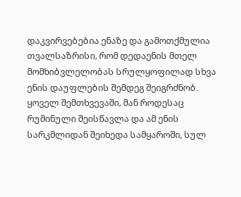დაკვირვებებია ენაზე და გამოთქმულია თვალსაზრისი, რომ დედაენის მთელ მომხიბვლელობას სრულყოფილად სხვა ენის დაუფლების შემდეგ შეიგრძნობ. ყოველ შემთხვევაში, მან როდესაც რუმინული შეისწავლა და ამ ენის სარკმლიდან შეიხედა სამყაროში, სულ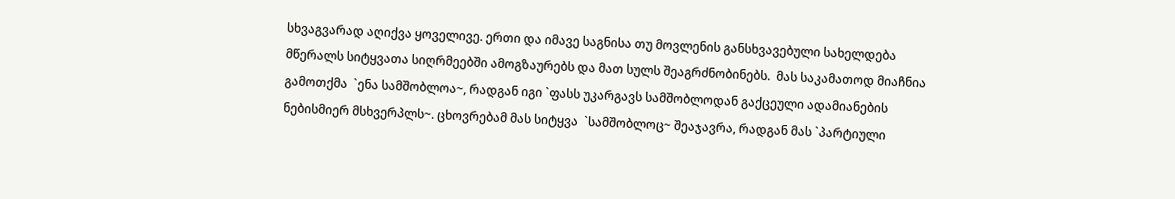სხვაგვარად აღიქვა ყოველივე. ერთი და იმავე საგნისა თუ მოვლენის განსხვავებული სახელდება მწერალს სიტყვათა სიღრმეებში ამოგზაურებს და მათ სულს შეაგრძნობინებს.  მას საკამათოდ მიაჩნია გამოთქმა  `ენა სამშობლოა~, რადგან იგი `ფასს უკარგავს სამშობლოდან გაქცეული ადამიანების ნებისმიერ მსხვერპლს~. ცხოვრებამ მას სიტყვა  `სამშობლოც~ შეაჯავრა, რადგან მას `პარტიული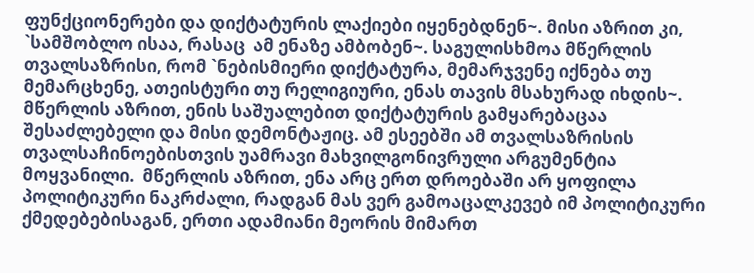ფუნქციონერები და დიქტატურის ლაქიები იყენებდნენ~. მისი აზრით კი,    `სამშობლო ისაა, რასაც  ამ ენაზე ამბობენ~. საგულისხმოა მწერლის თვალსაზრისი, რომ `ნებისმიერი დიქტატურა, მემარჯვენე იქნება თუ მემარცხენე, ათეისტური თუ რელიგიური, ენას თავის მსახურად იხდის~. მწერლის აზრით, ენის საშუალებით დიქტატურის გამყარებაცაა შესაძლებელი და მისი დემონტაჟიც. ამ ესეებში ამ თვალსაზრისის თვალსაჩინოებისთვის უამრავი მახვილგონივრული არგუმენტია მოყვანილი.  მწერლის აზრით, ენა არც ერთ დროებაში არ ყოფილა პოლიტიკური ნაკრძალი, რადგან მას ვერ გამოაცალკევებ იმ პოლიტიკური ქმედებებისაგან, ერთი ადამიანი მეორის მიმართ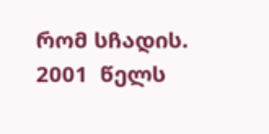რომ სჩადის.
2001  წელს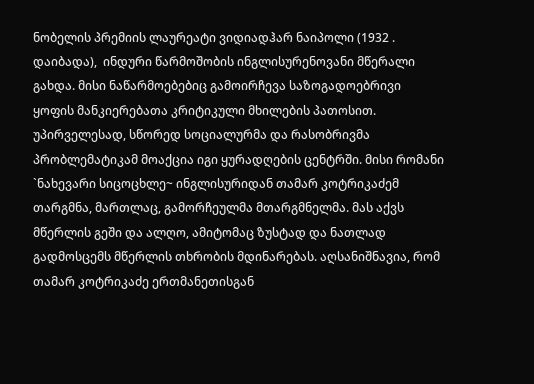ნობელის პრემიის ლაურეატი ვიდიადჰარ ნაიპოლი (1932 . დაიბადა),  ინდური წარმოშობის ინგლისურენოვანი მწერალი  გახდა. მისი ნაწარმოებებიც გამოირჩევა საზოგადოებრივი ყოფის მანკიერებათა კრიტიკული მხილების პათოსით. უპირველესად, სწორედ სოციალურმა და რასობრივმა პრობლემატიკამ მოაქცია იგი ყურადღების ცენტრში. მისი რომანი `ნახევარი სიცოცხლე~ ინგლისურიდან თამარ კოტრიკაძემ თარგმნა, მართლაც, გამორჩეულმა მთარგმნელმა. მას აქვს მწერლის გეში და ალღო, ამიტომაც ზუსტად და ნათლად გადმოსცემს მწერლის თხრობის მდინარებას. აღსანიშნავია, რომ თამარ კოტრიკაძე ერთმანეთისგან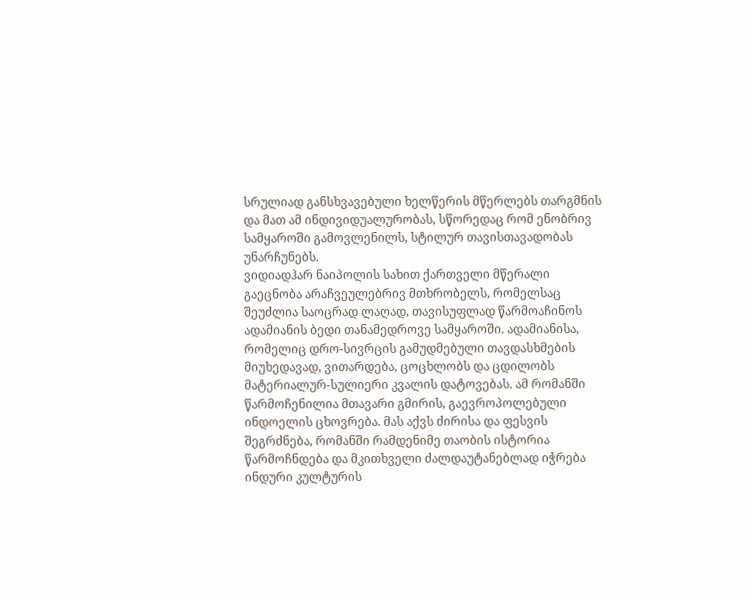სრულიად განსხვავებული ხელწერის მწერლებს თარგმნის და მათ ამ ინდივიდუალურობას, სწორედაც რომ ენობრივ სამყაროში გამოვლენილს, სტილურ თავისთავადობას უნარჩუნებს.
ვიდიადჰარ ნაიპოლის სახით ქართველი მწერალი გაეცნობა არაჩვეულებრივ მთხრობელს, რომელსაც შეუძლია საოცრად ლაღად, თავისუფლად წარმოაჩინოს ადამიანის ბედი თანამედროვე სამყაროში. ადამიანისა, რომელიც დრო-სივრცის გამუდმებული თავდასხმების მიუხედავად, ვითარდება, ცოცხლობს და ცდილობს  მატერიალურ-სულიერი კვალის დატოვებას. ამ რომანში წარმოჩენილია მთავარი გმირის, გაევროპოლებული ინდოელის ცხოვრება. მას აქვს ძირისა და ფესვის შეგრძნება, რომანში რამდენიმე თაობის ისტორია წარმოჩნდება და მკითხველი ძალდაუტანებლად იჭრება ინდური კულტურის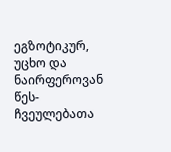ეგზოტიკურ, უცხო და ნაირფეროვან წეს-ჩვეულებათა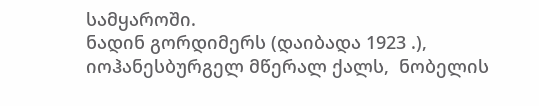სამყაროში.
ნადინ გორდიმერს (დაიბადა 1923 .), იოჰანესბურგელ მწერალ ქალს,  ნობელის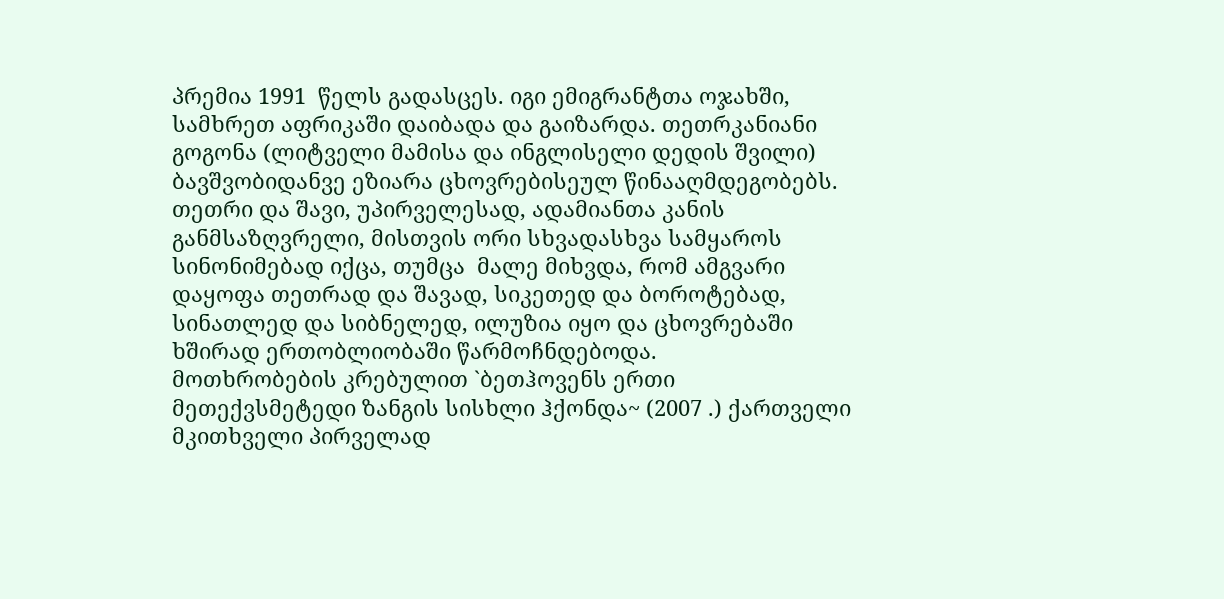პრემია 1991  წელს გადასცეს. იგი ემიგრანტთა ოჯახში, სამხრეთ აფრიკაში დაიბადა და გაიზარდა. თეთრკანიანი გოგონა (ლიტველი მამისა და ინგლისელი დედის შვილი) ბავშვობიდანვე ეზიარა ცხოვრებისეულ წინააღმდეგობებს. თეთრი და შავი, უპირველესად, ადამიანთა კანის განმსაზღვრელი, მისთვის ორი სხვადასხვა სამყაროს სინონიმებად იქცა, თუმცა  მალე მიხვდა, რომ ამგვარი დაყოფა თეთრად და შავად, სიკეთედ და ბოროტებად, სინათლედ და სიბნელედ, ილუზია იყო და ცხოვრებაში ხშირად ერთობლიობაში წარმოჩნდებოდა.
მოთხრობების კრებულით `ბეთჰოვენს ერთი მეთექვსმეტედი ზანგის სისხლი ჰქონდა~ (2007 .) ქართველი მკითხველი პირველად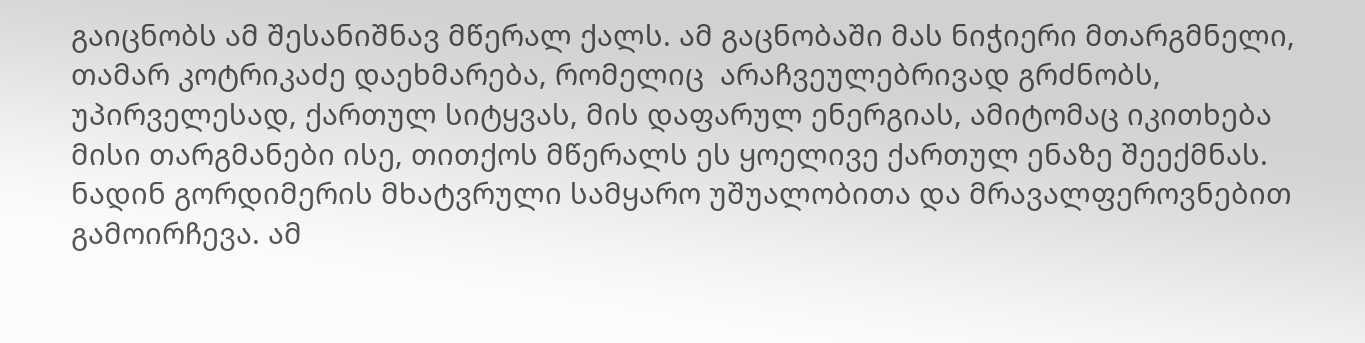გაიცნობს ამ შესანიშნავ მწერალ ქალს. ამ გაცნობაში მას ნიჭიერი მთარგმნელი, თამარ კოტრიკაძე დაეხმარება, რომელიც  არაჩვეულებრივად გრძნობს, უპირველესად, ქართულ სიტყვას, მის დაფარულ ენერგიას, ამიტომაც იკითხება მისი თარგმანები ისე, თითქოს მწერალს ეს ყოელივე ქართულ ენაზე შეექმნას.
ნადინ გორდიმერის მხატვრული სამყარო უშუალობითა და მრავალფეროვნებით გამოირჩევა. ამ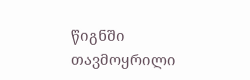წიგნში თავმოყრილი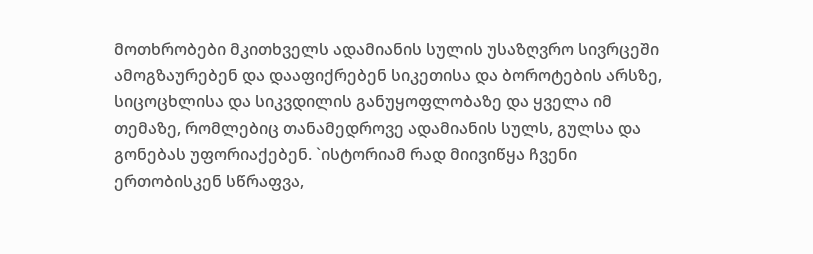მოთხრობები მკითხველს ადამიანის სულის უსაზღვრო სივრცეში ამოგზაურებენ და დააფიქრებენ სიკეთისა და ბოროტების არსზე, სიცოცხლისა და სიკვდილის განუყოფლობაზე და ყველა იმ თემაზე, რომლებიც თანამედროვე ადამიანის სულს, გულსა და გონებას უფორიაქებენ. `ისტორიამ რად მიივიწყა ჩვენი ერთობისკენ სწრაფვა,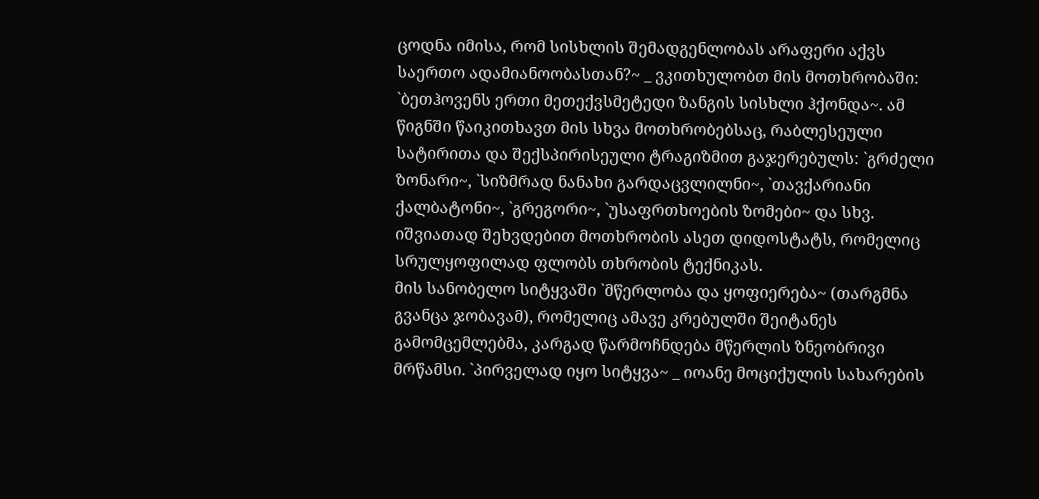ცოდნა იმისა, რომ სისხლის შემადგენლობას არაფერი აქვს საერთო ადამიანოობასთან?~ _ ვკითხულობთ მის მოთხრობაში: `ბეთჰოვენს ერთი მეთექვსმეტედი ზანგის სისხლი ჰქონდა~. ამ წიგნში წაიკითხავთ მის სხვა მოთხრობებსაც, რაბლესეული სატირითა და შექსპირისეული ტრაგიზმით გაჯერებულს: `გრძელი ზონარი~, `სიზმრად ნანახი გარდაცვლილნი~, `თავქარიანი ქალბატონი~, `გრეგორი~, `უსაფრთხოების ზომები~ და სხვ. იშვიათად შეხვდებით მოთხრობის ასეთ დიდოსტატს, რომელიც სრულყოფილად ფლობს თხრობის ტექნიკას.
მის სანობელო სიტყვაში `მწერლობა და ყოფიერება~ (თარგმნა გვანცა ჯობავამ), რომელიც ამავე კრებულში შეიტანეს გამომცემლებმა, კარგად წარმოჩნდება მწერლის ზნეობრივი მრწამსი. `პირველად იყო სიტყვა~ _ იოანე მოციქულის სახარების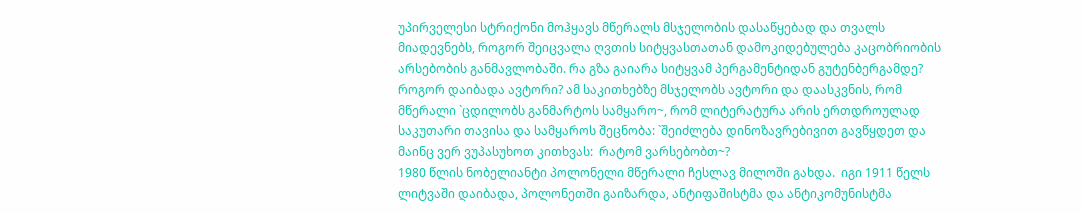უპირველესი სტრიქონი მოჰყავს მწერალს მსჯელობის დასაწყებად და თვალს მიადევნებს, როგორ შეიცვალა ღვთის სიტყვასთათან დამოკიდებულება კაცობრიობის არსებობის განმავლობაში. რა გზა გაიარა სიტყვამ პერგამენტიდან გუტენბერგამდე? როგორ დაიბადა ავტორი? ამ საკითხებზე მსჯელობს ავტორი და დაასკვნის, რომ  მწერალი `ცდილობს განმარტოს სამყარო~, რომ ლიტერატურა არის ერთდროულად საკუთარი თავისა და სამყაროს შეცნობა: `შეიძლება დინოზავრებივით გავწყდეთ და მაინც ვერ ვუპასუხოთ კითხვას:  რატომ ვარსებობთ~?
1980 წლის ნობელიანტი პოლონელი მწერალი ჩესლავ მილოში გახდა.  იგი 1911 წელს ლიტვაში დაიბადა, პოლონეთში გაიზარდა, ანტიფაშისტმა და ანტიკომუნისტმა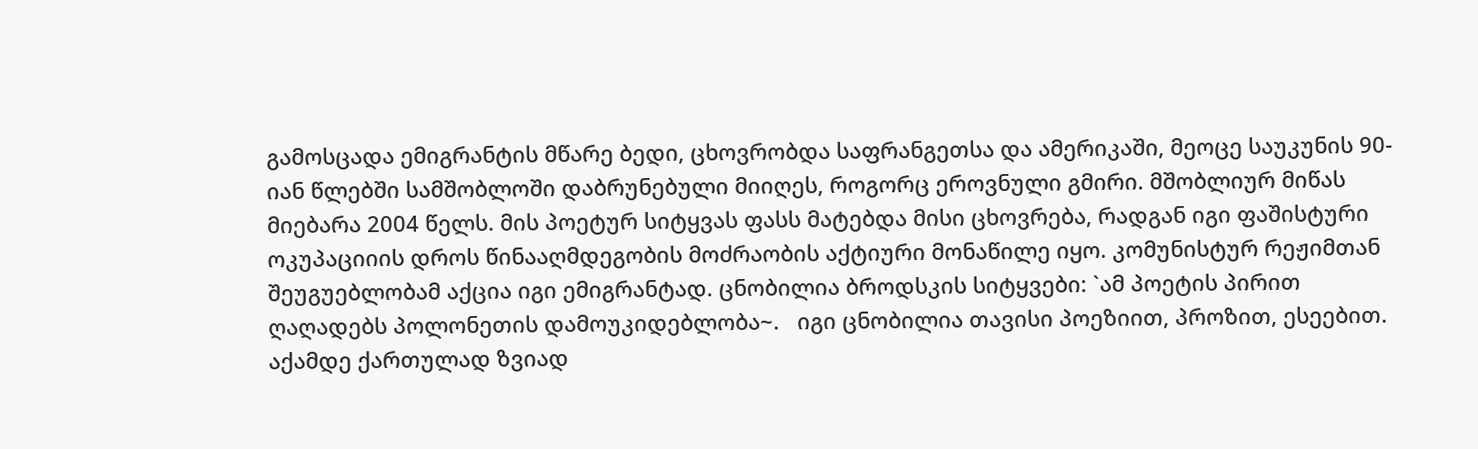გამოსცადა ემიგრანტის მწარე ბედი, ცხოვრობდა საფრანგეთსა და ამერიკაში, მეოცე საუკუნის 90-იან წლებში სამშობლოში დაბრუნებული მიიღეს, როგორც ეროვნული გმირი. მშობლიურ მიწას მიებარა 2004 წელს. მის პოეტურ სიტყვას ფასს მატებდა მისი ცხოვრება, რადგან იგი ფაშისტური ოკუპაციიის დროს წინააღმდეგობის მოძრაობის აქტიური მონაწილე იყო. კომუნისტურ რეჟიმთან შეუგუებლობამ აქცია იგი ემიგრანტად. ცნობილია ბროდსკის სიტყვები: `ამ პოეტის პირით ღაღადებს პოლონეთის დამოუკიდებლობა~.   იგი ცნობილია თავისი პოეზიით, პროზით, ესეებით. აქამდე ქართულად ზვიად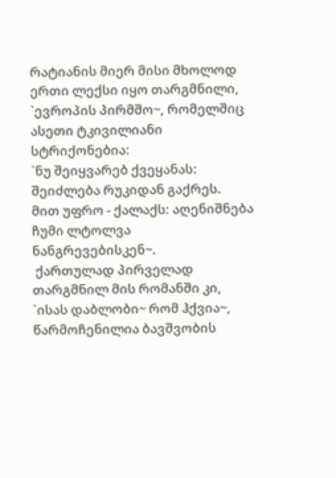რატიანის მიერ მისი მხოლოდ ერთი ლექსი იყო თარგმნილი, `ევროპის პირმშო~, რომელშიც ასეთი ტკივილიანი სტრიქონებია:
`ნუ შეიყვარებ ქვეყანას: შეიძლება რუკიდან გაქრეს.
მით უფრო - ქალაქს: აღენიშნება ჩუმი ლტოლვა ნანგრევებისკენ~.
 ქართულად პირველად თარგმნილ მის რომანში კი, `ისას დაბლობი~ რომ ჰქვია~, წარმოჩენილია ბავშვობის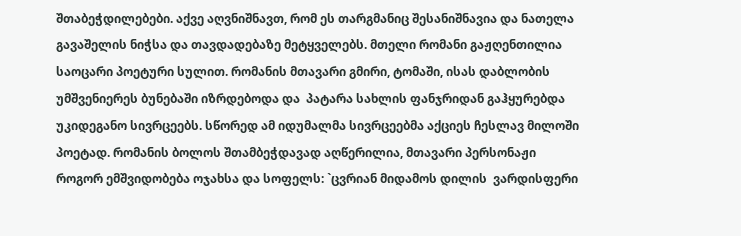შთაბეჭდილებები. აქვე აღვნიშნავთ, რომ ეს თარგმანიც შესანიშნავია და ნათელა გავაშელის ნიჭსა და თავდადებაზე მეტყველებს. მთელი რომანი გაჟღენთილია საოცარი პოეტური სულით. რომანის მთავარი გმირი, ტომაში, ისას დაბლობის უმშვენიერეს ბუნებაში იზრდებოდა და  პატარა სახლის ფანჯრიდან გაჰყურებდა უკიდეგანო სივრცეებს. სწორედ ამ იდუმალმა სივრცეებმა აქციეს ჩესლავ მილოში პოეტად. რომანის ბოლოს შთამბეჭდავად აღწერილია, მთავარი პერსონაჟი როგორ ემშვიდობება ოჯახსა და სოფელს: `ცვრიან მიდამოს დილის  ვარდისფერი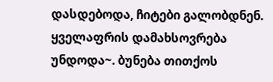დასდებოდა, ჩიტები გალობდნენ. ყველაფრის დამახსოვრება უნდოდა~. ბუნება თითქოს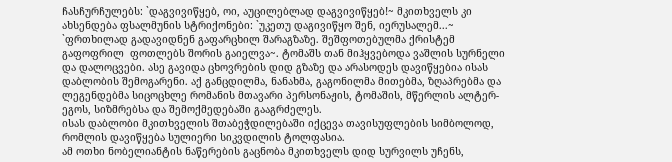ჩასჩურჩულებს: `დაგვივიწყებ, ოი, აუცილებლად დაგვივიწყებ!~ მკითხველს კი ახსენდება ფსალმუნის სტრიქონები: `უკეთუ დაგივიწყო შენ, იერუსალემ...~ `ფრთხილად გადავიდნენ გაფარცხილ შარაგზაზე. შეშფოთებულმა ქრისტემ გაფოფრილ  ფოთლებს შორის გაიელვა~. ტომაშს თან მიჰყვებოდა ვაშლის სურნელი და დალოცვები. ასე გავიდა ცხოვრების დიდ გზაზე და არასოდეს დავიწყებია ისას დაბლობის შემოგარენი. აქ განცდილმა, ნანახმა, გაგონილმა მითებმა, ზღაპრებმა და ლეგენდებმა სიცოცხლე რომანის მთავარი პერსონაჟის, ტომაშის, მწერლის ალტერ-ეგოს, სიზმრებსა და შემოქმედებაში გააგრძელეს.
ისას დაბლობი მკითხველის შთაბეჭდილებაში იქცევა თავისუფლების სიმბოლოდ, რომლის დავიწყება სულიერი სიკვდილის ტოლფასია.
ამ ოთხი ნობელიანტის ნაწერების გაცნობა მკითხველს დიდ სურვილს უჩენს,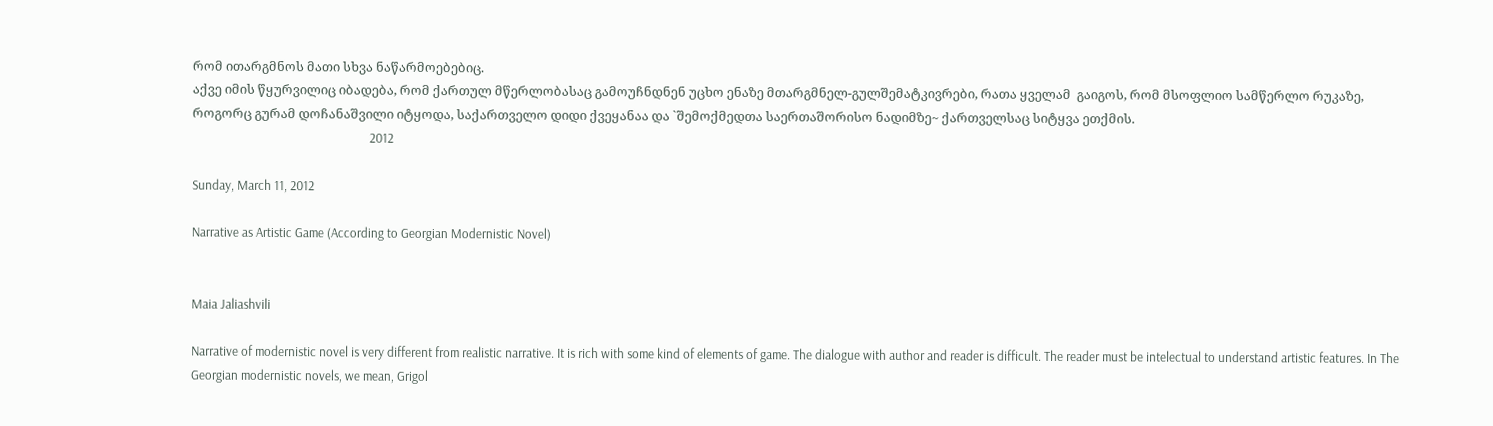რომ ითარგმნოს მათი სხვა ნაწარმოებებიც.
აქვე იმის წყურვილიც იბადება, რომ ქართულ მწერლობასაც გამოუჩნდნენ უცხო ენაზე მთარგმნელ-გულშემატკივრები, რათა ყველამ  გაიგოს, რომ მსოფლიო სამწერლო რუკაზე, როგორც გურამ დოჩანაშვილი იტყოდა, საქართველო დიდი ქვეყანაა და `შემოქმედთა საერთაშორისო ნადიმზე~ ქართველსაც სიტყვა ეთქმის.
                                                           2012

Sunday, March 11, 2012

Narrative as Artistic Game (According to Georgian Modernistic Novel)


Maia Jaliashvili

Narrative of modernistic novel is very different from realistic narrative. It is rich with some kind of elements of game. The dialogue with author and reader is difficult. The reader must be intelectual to understand artistic features. In The Georgian modernistic novels, we mean, Grigol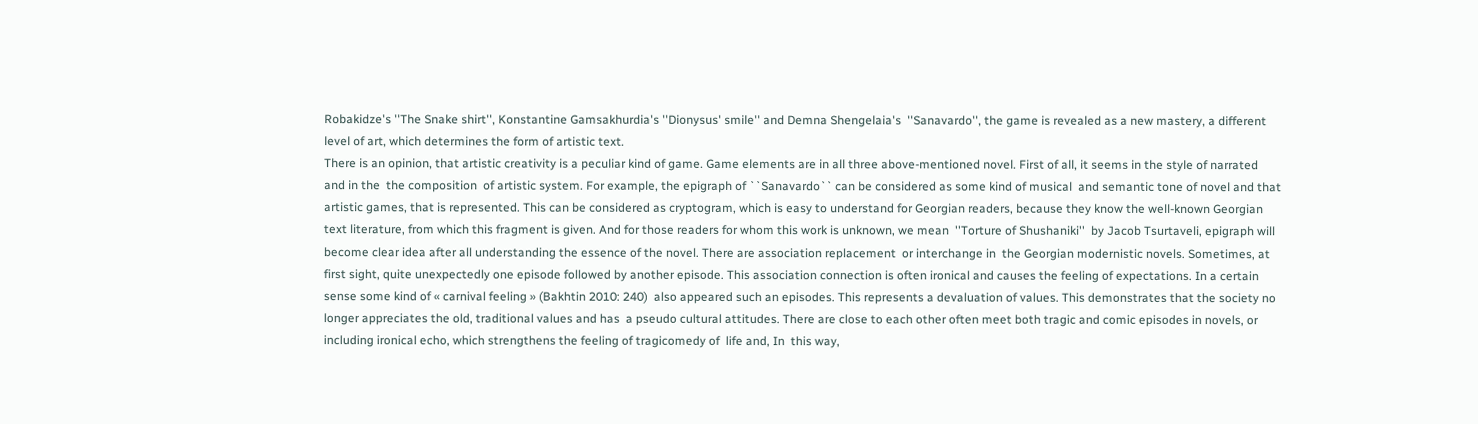Robakidze's ''The Snake shirt'', Konstantine Gamsakhurdia's ''Dionysus' smile'' and Demna Shengelaia's  ''Sanavardo'', the game is revealed as a new mastery, a different level of art, which determines the form of artistic text.
There is an opinion, that artistic creativity is a peculiar kind of game. Game elements are in all three above-mentioned novel. First of all, it seems in the style of narrated and in the  the composition  of artistic system. For example, the epigraph of ``Sanavardo`` can be considered as some kind of musical  and semantic tone of novel and that  artistic games, that is represented. This can be considered as cryptogram, which is easy to understand for Georgian readers, because they know the well-known Georgian text literature, from which this fragment is given. And for those readers for whom this work is unknown, we mean  ''Torture of Shushaniki''  by Jacob Tsurtaveli, epigraph will become clear idea after all understanding the essence of the novel. There are association replacement  or interchange in  the Georgian modernistic novels. Sometimes, at first sight, quite unexpectedly one episode followed by another episode. This association connection is often ironical and causes the feeling of expectations. In a certain sense some kind of « carnival feeling » (Bakhtin 2010: 240)  also appeared such an episodes. This represents a devaluation of values. This demonstrates that the society no longer appreciates the old, traditional values and has  a pseudo cultural attitudes. There are close to each other often meet both tragic and comic episodes in novels, or including ironical echo, which strengthens the feeling of tragicomedy of  life and, In  this way,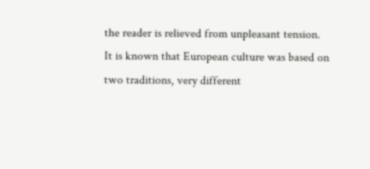the reader is relieved from unpleasant tension.
It is known that European culture was based on two traditions, very different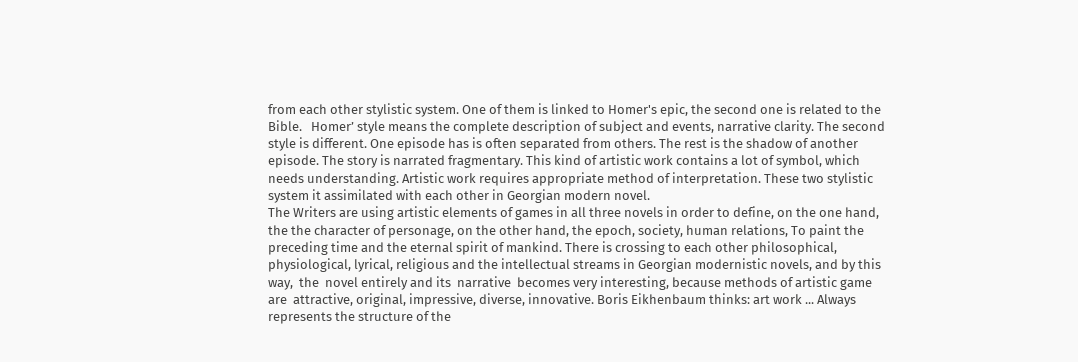from each other stylistic system. One of them is linked to Homer's epic, the second one is related to the Bible.   Homer’ style means the complete description of subject and events, narrative clarity. The second style is different. One episode has is often separated from others. The rest is the shadow of another episode. The story is narrated fragmentary. This kind of artistic work contains a lot of symbol, which needs understanding. Artistic work requires appropriate method of interpretation. These two stylistic system it assimilated with each other in Georgian modern novel.
The Writers are using artistic elements of games in all three novels in order to define, on the one hand, the the character of personage, on the other hand, the epoch, society, human relations, To paint the preceding time and the eternal spirit of mankind. There is crossing to each other philosophical, physiological, lyrical, religious and the intellectual streams in Georgian modernistic novels, and by this way,  the  novel entirely and its  narrative  becomes very interesting, because methods of artistic game are  attractive, original, impressive, diverse, innovative. Boris Eikhenbaum thinks: art work ... Always represents the structure of the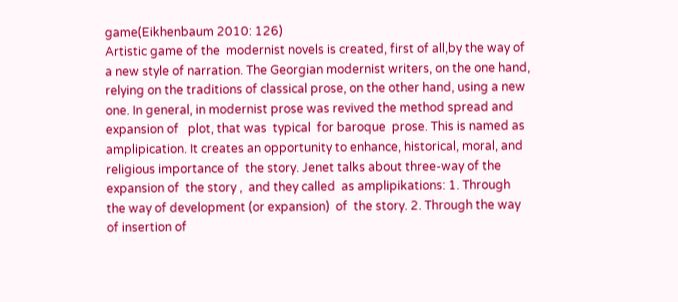game(Eikhenbaum 2010: 126)
Artistic game of the  modernist novels is created, first of all,by the way of a new style of narration. The Georgian modernist writers, on the one hand, relying on the traditions of classical prose, on the other hand, using a new one. In general, in modernist prose was revived the method spread and expansion of   plot, that was  typical  for baroque  prose. This is named as amplipication. It creates an opportunity to enhance, historical, moral, and religious importance of  the story. Jenet talks about three-way of the expansion of  the story ,  and they called  as amplipikations: 1. Through the way of development (or expansion)  of  the story. 2. Through the way of insertion of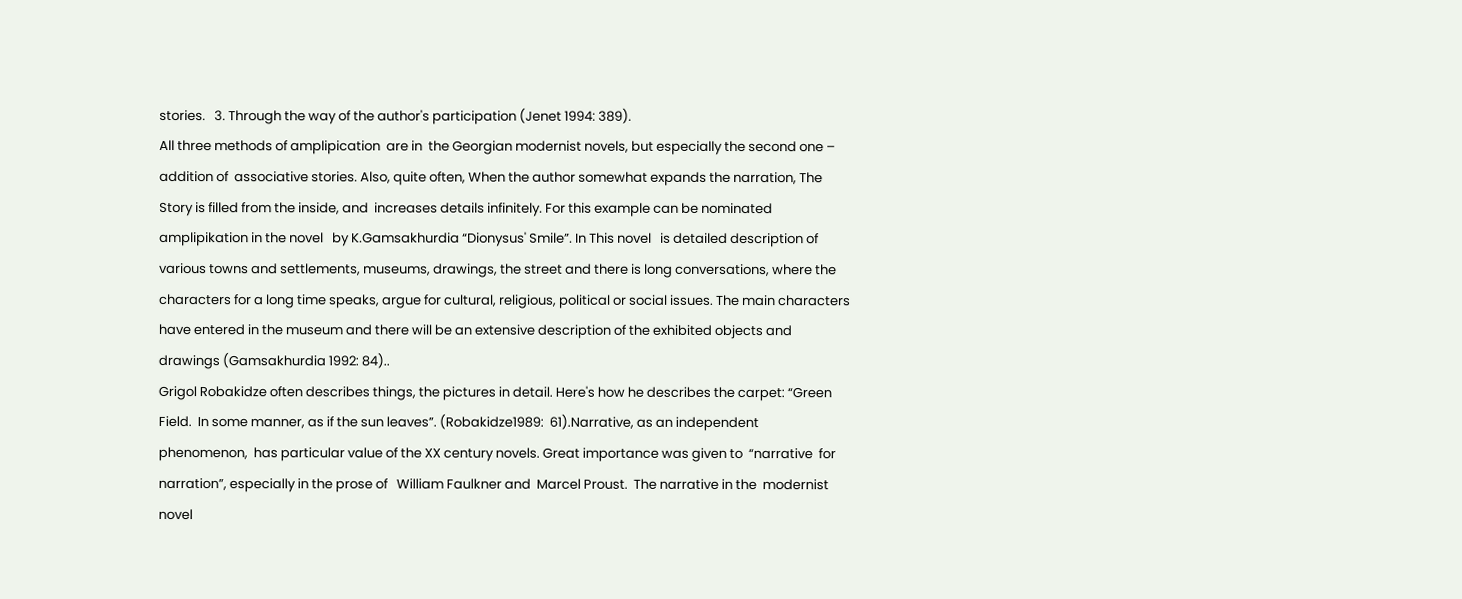stories.   3. Through the way of the author's participation (Jenet 1994: 389).
All three methods of amplipication  are in  the Georgian modernist novels, but especially the second one – addition of  associative stories. Also, quite often, When the author somewhat expands the narration, The Story is filled from the inside, and  increases details infinitely. For this example can be nominated amplipikation in the novel   by K.Gamsakhurdia “Dionysus' Smile”. In This novel   is detailed description of    various towns and settlements, museums, drawings, the street and there is long conversations, where the characters for a long time speaks, argue for cultural, religious, political or social issues. The main characters have entered in the museum and there will be an extensive description of the exhibited objects and drawings (Gamsakhurdia 1992: 84)..
Grigol Robakidze often describes things, the pictures in detail. Here's how he describes the carpet: “Green Field.  In some manner, as if the sun leaves”. (Robakidze1989:  61).Narrative, as an independent phenomenon,  has particular value of the XX century novels. Great importance was given to  “narrative  for narration”, especially in the prose of   William Faulkner and  Marcel Proust.  The narrative in the  modernist novel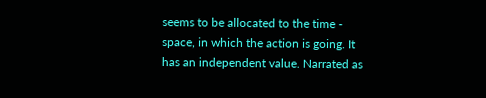seems to be allocated to the time - space, in which the action is going. It  has an independent value. Narrated as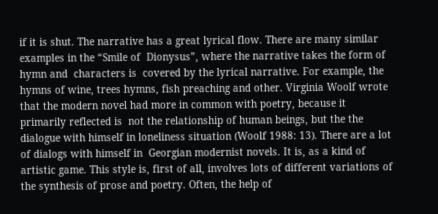if it is shut. The narrative has a great lyrical flow. There are many similar examples in the “Smile of  Dionysus”, where the narrative takes the form of hymn and  characters is  covered by the lyrical narrative. For example, the hymns of wine, trees hymns, fish preaching and other. Virginia Woolf wrote that the modern novel had more in common with poetry, because it primarily reflected is  not the relationship of human beings, but the the dialogue with himself in loneliness situation (Woolf 1988: 13). There are a lot of dialogs with himself in  Georgian modernist novels. It is, as a kind of artistic game. This style is, first of all, involves lots of different variations of the synthesis of prose and poetry. Often, the help of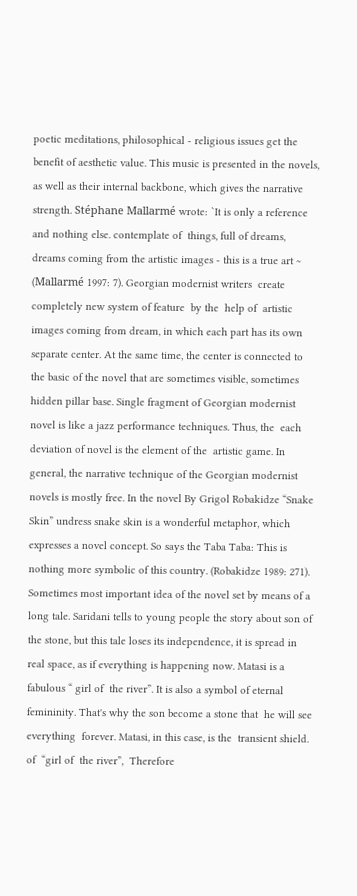poetic meditations, philosophical - religious issues get the benefit of aesthetic value. This music is presented in the novels, as well as their internal backbone, which gives the narrative strength. Stéphane Mallarmé wrote: `It is only a reference and nothing else. contemplate of  things, full of dreams, dreams coming from the artistic images - this is a true art ~ (Mallarmé 1997: 7). Georgian modernist writers  create completely new system of feature  by the  help of  artistic images coming from dream, in which each part has its own separate center. At the same time, the center is connected to the basic of the novel that are sometimes visible, sometimes hidden pillar base. Single fragment of Georgian modernist novel is like a jazz performance techniques. Thus, the  each deviation of novel is the element of the  artistic game. In general, the narrative technique of the Georgian modernist novels is mostly free. In the novel By Grigol Robakidze “Snake Skin” undress snake skin is a wonderful metaphor, which expresses a novel concept. So says the Taba Taba: This is nothing more symbolic of this country. (Robakidze 1989: 271).
Sometimes most important idea of the novel set by means of a long tale. Saridani tells to young people the story about son of the stone, but this tale loses its independence, it is spread in real space, as if everything is happening now. Matasi is a fabulous “ girl of  the river”. It is also a symbol of eternal femininity. That's why the son become a stone that  he will see everything  forever. Matasi, in this case, is the  transient shield. of  “girl of  the river”,  Therefore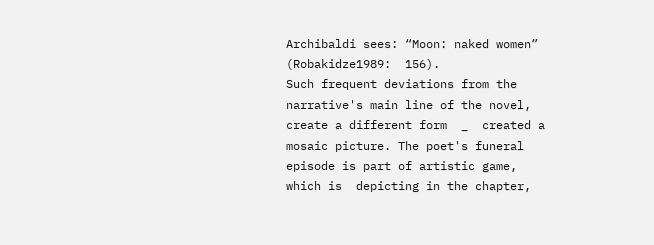Archibaldi sees: “Moon: naked women” (Robakidze1989:  156).
Such frequent deviations from the narrative's main line of the novel, create a different form  _  created a mosaic picture. The poet's funeral episode is part of artistic game, which is  depicting in the chapter,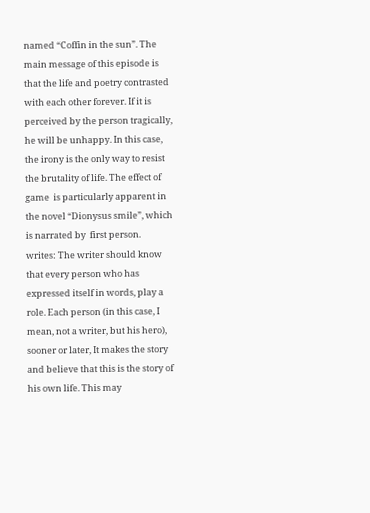named “Coffin in the sun”. The main message of this episode is that the life and poetry contrasted with each other forever. If it is perceived by the person tragically, he will be unhappy. In this case, the irony is the only way to resist the brutality of life. The effect of game  is particularly apparent in the novel “Dionysus smile”, which is narrated by  first person.
writes: The writer should know that every person who has expressed itself in words, play a role. Each person (in this case, I mean, not a writer, but his hero), sooner or later, It makes the story and believe that this is the story of his own life. This may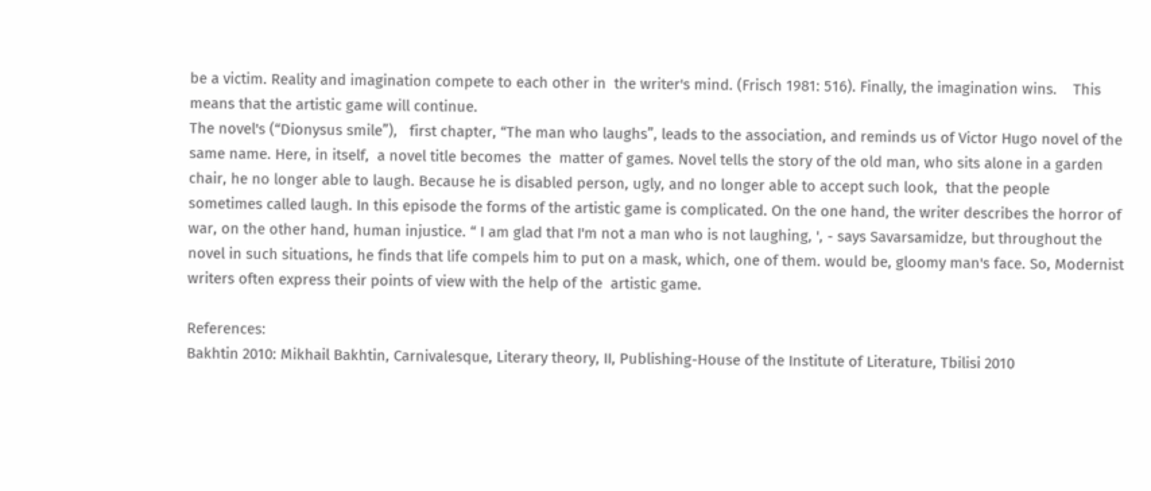be a victim. Reality and imagination compete to each other in  the writer's mind. (Frisch 1981: 516). Finally, the imagination wins.    This means that the artistic game will continue.
The novel's (“Dionysus smile”),   first chapter, “The man who laughs”, leads to the association, and reminds us of Victor Hugo novel of the same name. Here, in itself,  a novel title becomes  the  matter of games. Novel tells the story of the old man, who sits alone in a garden chair, he no longer able to laugh. Because he is disabled person, ugly, and no longer able to accept such look,  that the people sometimes called laugh. In this episode the forms of the artistic game is complicated. On the one hand, the writer describes the horror of war, on the other hand, human injustice. “ I am glad that I'm not a man who is not laughing, ', - says Savarsamidze, but throughout the novel in such situations, he finds that life compels him to put on a mask, which, one of them. would be, gloomy man's face. So, Modernist writers often express their points of view with the help of the  artistic game.

References:
Bakhtin 2010: Mikhail Bakhtin, Carnivalesque, Literary theory, II, Publishing-House of the Institute of Literature, Tbilisi 2010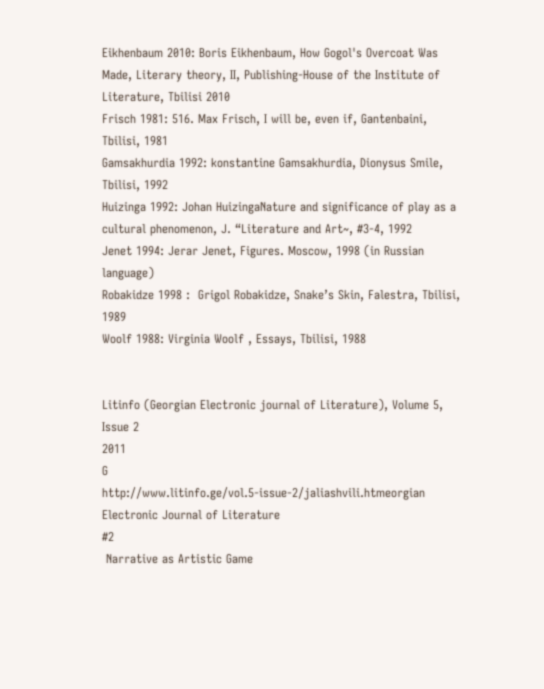Eikhenbaum 2010: Boris Eikhenbaum, How Gogol's Overcoat Was Made, Literary theory, II, Publishing-House of the Institute of Literature, Tbilisi 2010
Frisch 1981: 516. Max Frisch, I will be, even if, Gantenbaini, Tbilisi, 1981
Gamsakhurdia 1992: konstantine Gamsakhurdia, Dionysus Smile, Tbilisi, 1992
Huizinga 1992: Johan HuizingaNature and significance of play as a cultural phenomenon, J. “Literature and Art~, #3-4, 1992
Jenet 1994: Jerar Jenet, Figures. Moscow, 1998 (in Russian language)
Robakidze 1998 :  Grigol Robakidze, Snake’s Skin, Falestra, Tbilisi,  1989
Woolf 1988: Virginia Woolf , Essays, Tbilisi, 1988


Litinfo (Georgian Electronic journal of Literature), Volume 5, Issue 2
2011
G
http://www.litinfo.ge/vol.5-issue-2/jaliashvili.htmeorgian Electronic Journal of Literature
#2
 Narrative as Artistic Game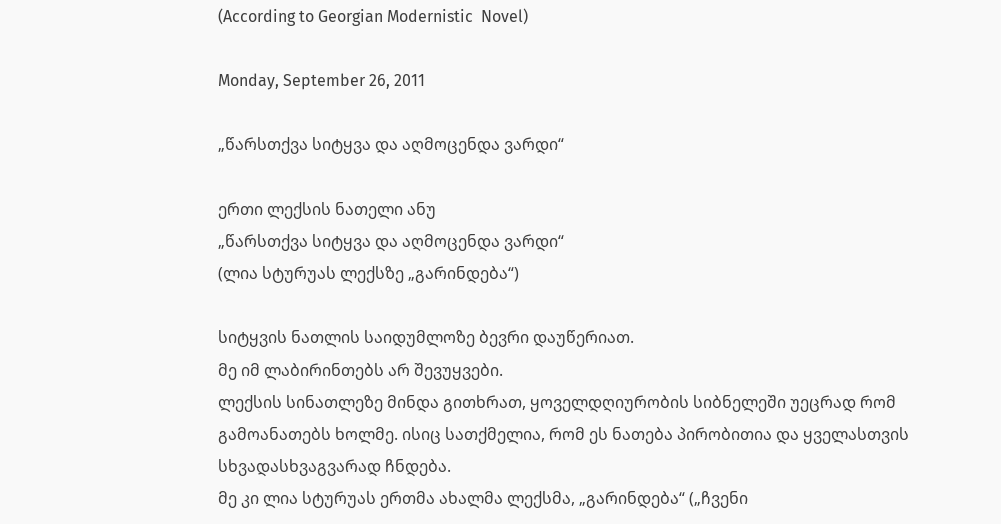(According to Georgian Modernistic  Novel)

Monday, September 26, 2011

„წარსთქვა სიტყვა და აღმოცენდა ვარდი“

ერთი ლექსის ნათელი ანუ
„წარსთქვა სიტყვა და აღმოცენდა ვარდი“
(ლია სტურუას ლექსზე „გარინდება“)

სიტყვის ნათლის საიდუმლოზე ბევრი დაუწერიათ.
მე იმ ლაბირინთებს არ შევუყვები.
ლექსის სინათლეზე მინდა გითხრათ, ყოველდღიურობის სიბნელეში უეცრად რომ გამოანათებს ხოლმე. ისიც სათქმელია, რომ ეს ნათება პირობითია და ყველასთვის სხვადასხვაგვარად ჩნდება.
მე კი ლია სტურუას ერთმა ახალმა ლექსმა, „გარინდება“ („ჩვენი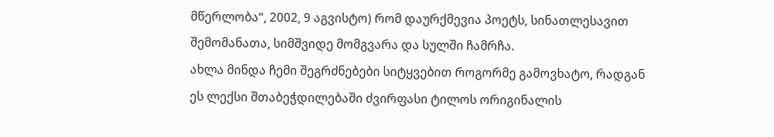მწერლობა“, 2002, 9 აგვისტო) რომ დაურქმევია პოეტს, სინათლესავით შემომანათა, სიმშვიდე მომგვარა და სულში ჩამრჩა.
ახლა მინდა ჩემი შეგრძნებები სიტყვებით როგორმე გამოვხატო, რადგან ეს ლექსი შთაბეჭდილებაში ძვირფასი ტილოს ორიგინალის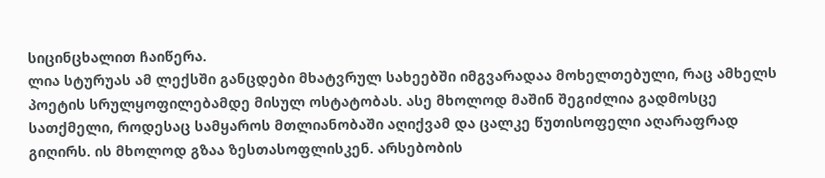სიცინცხალით ჩაიწერა.
ლია სტურუას ამ ლექსში განცდები მხატვრულ სახეებში იმგვარადაა მოხელთებული, რაც ამხელს პოეტის სრულყოფილებამდე მისულ ოსტატობას. ასე მხოლოდ მაშინ შეგიძლია გადმოსცე სათქმელი, როდესაც სამყაროს მთლიანობაში აღიქვამ და ცალკე წუთისოფელი აღარაფრად გიღირს. ის მხოლოდ გზაა ზესთასოფლისკენ. არსებობის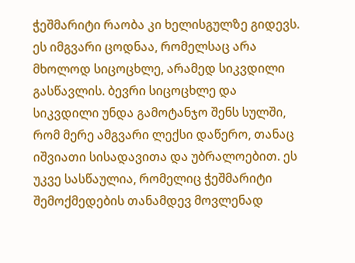ჭეშმარიტი რაობა კი ხელისგულზე გიდევს. ეს იმგვარი ცოდნაა, რომელსაც არა მხოლოდ სიცოცხლე, არამედ სიკვდილი გასწავლის. ბევრი სიცოცხლე და სიკვდილი უნდა გამოტანჯო შენს სულში, რომ მერე ამგვარი ლექსი დაწერო, თანაც იშვიათი სისადავითა და უბრალოებით. ეს უკვე სასწაულია, რომელიც ჭეშმარიტი შემოქმედების თანამდევ მოვლენად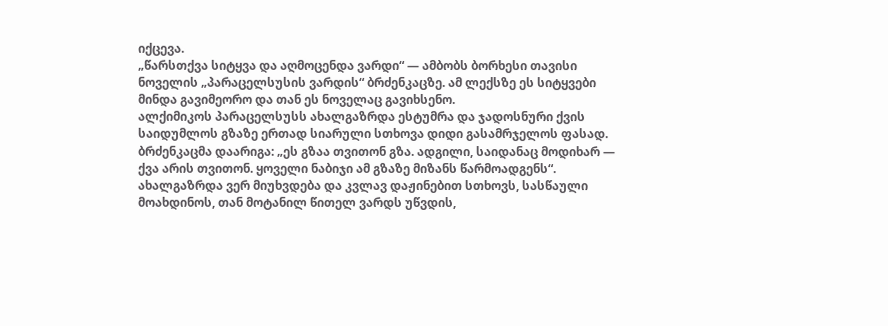იქცევა.
„წარსთქვა სიტყვა და აღმოცენდა ვარდი“ — ამბობს ბორხესი თავისი ნოველის „პარაცელსუსის ვარდის“ ბრძენკაცზე. ამ ლექსზე ეს სიტყვები მინდა გავიმეორო და თან ეს ნოველაც გავიხსენო.
ალქიმიკოს პარაცელსუსს ახალგაზრდა ესტუმრა და ჯადოსნური ქვის საიდუმლოს გზაზე ერთად სიარული სთხოვა დიდი გასამრჯელოს ფასად. ბრძენკაცმა დაარიგა: „ეს გზაა თვითონ გზა. ადგილი, საიდანაც მოდიხარ — ქვა არის თვითონ. ყოველი ნაბიჯი ამ გზაზე მიზანს წარმოადგენს“.
ახალგაზრდა ვერ მიუხვდება და კვლავ დაჟინებით სთხოვს, სასწაული მოახდინოს, თან მოტანილ წითელ ვარდს უწვდის,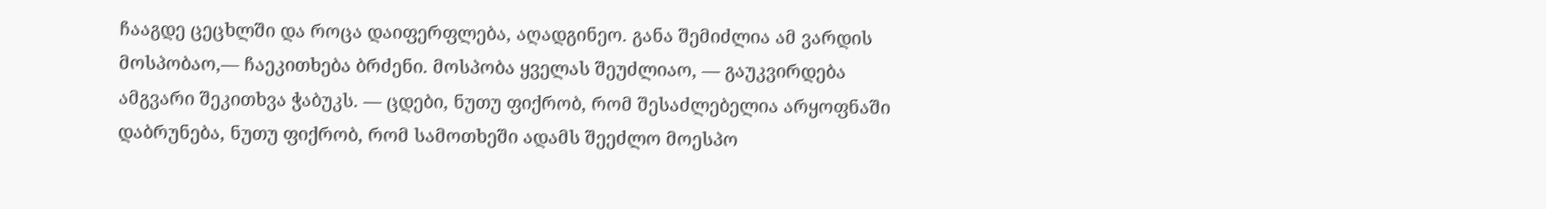ჩააგდე ცეცხლში და როცა დაიფერფლება, აღადგინეო. განა შემიძლია ამ ვარდის მოსპობაო,— ჩაეკითხება ბრძენი. მოსპობა ყველას შეუძლიაო, — გაუკვირდება ამგვარი შეკითხვა ჭაბუკს. — ცდები, ნუთუ ფიქრობ, რომ შესაძლებელია არყოფნაში დაბრუნება, ნუთუ ფიქრობ, რომ სამოთხეში ადამს შეეძლო მოესპო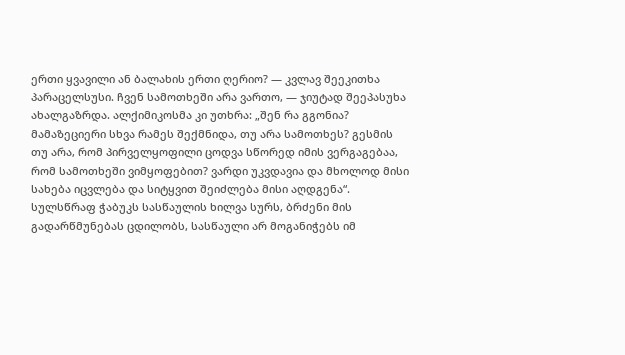ერთი ყვავილი ან ბალახის ერთი ღერიო? — კვლავ შეეკითხა პარაცელსუსი. ჩვენ სამოთხეში არა ვართო, — ჯიუტად შეეპასუხა ახალგაზრდა. ალქიმიკოსმა კი უთხრა: „შენ რა გგონია? მამაზეციერი სხვა რამეს შექმნიდა, თუ არა სამოთხეს? გესმის თუ არა, რომ პირველყოფილი ცოდვა სწორედ იმის ვერგაგებაა, რომ სამოთხეში ვიმყოფებით? ვარდი უკვდავია და მხოლოდ მისი სახება იცვლება და სიტყვით შეიძლება მისი აღდგენა“.
სულსწრაფ ჭაბუკს სასწაულის ხილვა სურს, ბრძენი მის გადარწმუნებას ცდილობს, სასწაული არ მოგანიჭებს იმ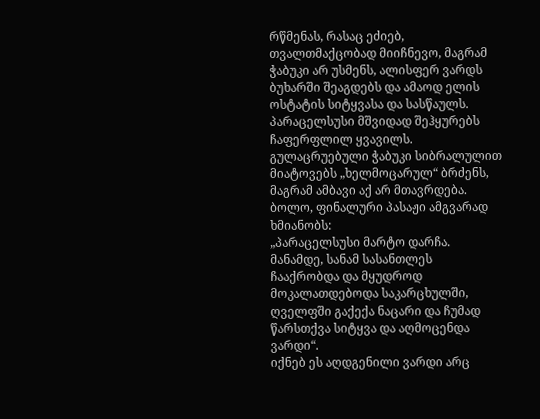რწმენას, რასაც ეძიებ, თვალთმაქცობად მიიჩნევო, მაგრამ ჭაბუკი არ უსმენს, ალისფერ ვარდს ბუხარში შეაგდებს და ამაოდ ელის ოსტატის სიტყვასა და სასწაულს. პარაცელსუსი მშვიდად შეჰყურებს ჩაფერფლილ ყვავილს. გულაცრუებული ჭაბუკი სიბრალულით მიატოვებს „ხელმოცარულ“ ბრძენს, მაგრამ ამბავი აქ არ მთავრდება. ბოლო, ფინალური პასაჟი ამგვარად ხმიანობს:
„პარაცელსუსი მარტო დარჩა. მანამდე, სანამ სასანთლეს ჩააქრობდა და მყუდროდ მოკალათდებოდა საკარცხულში, ღველფში გაქექა ნაცარი და ჩუმად წარსთქვა სიტყვა და აღმოცენდა ვარდი“.
იქნებ ეს აღდგენილი ვარდი არც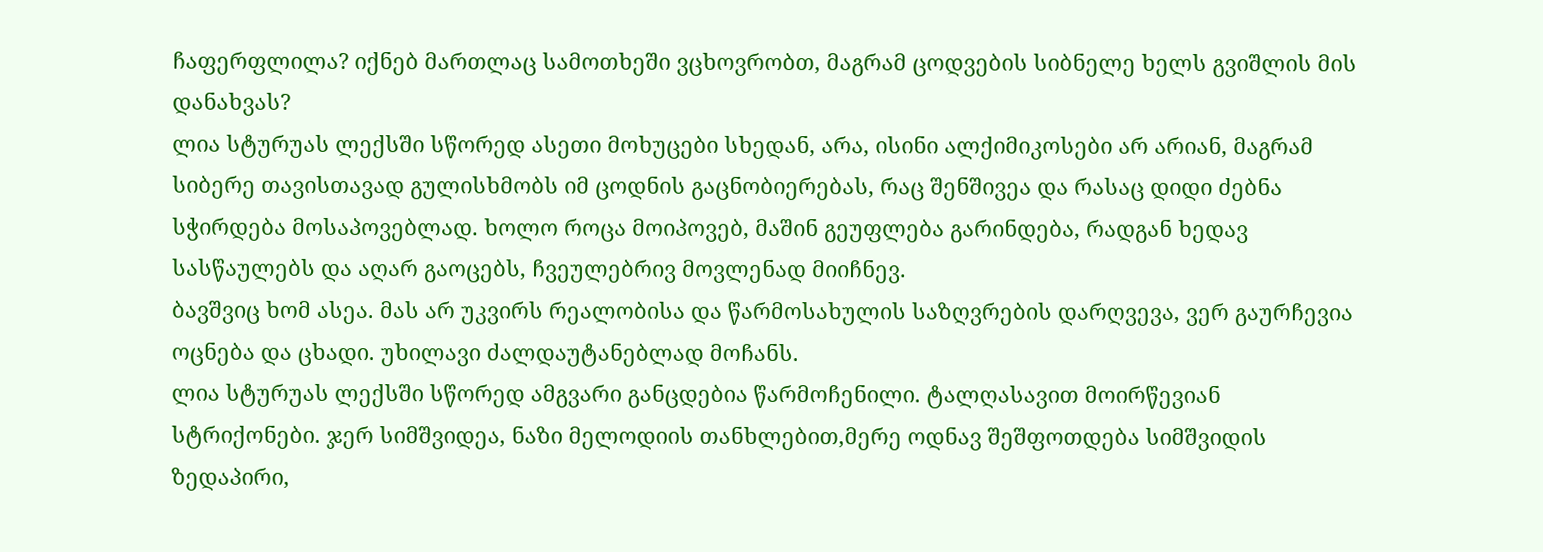ჩაფერფლილა? იქნებ მართლაც სამოთხეში ვცხოვრობთ, მაგრამ ცოდვების სიბნელე ხელს გვიშლის მის დანახვას?
ლია სტურუას ლექსში სწორედ ასეთი მოხუცები სხედან, არა, ისინი ალქიმიკოსები არ არიან, მაგრამ სიბერე თავისთავად გულისხმობს იმ ცოდნის გაცნობიერებას, რაც შენშივეა და რასაც დიდი ძებნა სჭირდება მოსაპოვებლად. ხოლო როცა მოიპოვებ, მაშინ გეუფლება გარინდება, რადგან ხედავ სასწაულებს და აღარ გაოცებს, ჩვეულებრივ მოვლენად მიიჩნევ.
ბავშვიც ხომ ასეა. მას არ უკვირს რეალობისა და წარმოსახულის საზღვრების დარღვევა, ვერ გაურჩევია ოცნება და ცხადი. უხილავი ძალდაუტანებლად მოჩანს.
ლია სტურუას ლექსში სწორედ ამგვარი განცდებია წარმოჩენილი. ტალღასავით მოირწევიან სტრიქონები. ჯერ სიმშვიდეა, ნაზი მელოდიის თანხლებით,მერე ოდნავ შეშფოთდება სიმშვიდის ზედაპირი,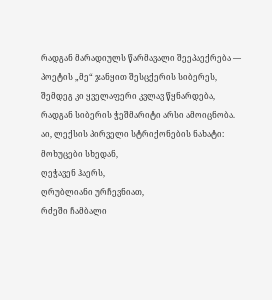რადგან მარადიულს წარმავალი შეეპაექრება — პოეტის „მე“ ჯანყით შესცქერის სიბერეს, შემდეგ კი ყველაფერი კვლავ წყნარდება, რადგან სიბერის ჭეშმარიტი არსი ამოიცნობა.
აი, ლექსის პირველი სტრიქონების ნახატი:
მოხუცები სხედან,
ღეჭავენ ჰაერს,
ღრუბლიანი ურჩევნიათ,
რძეში ჩამბალი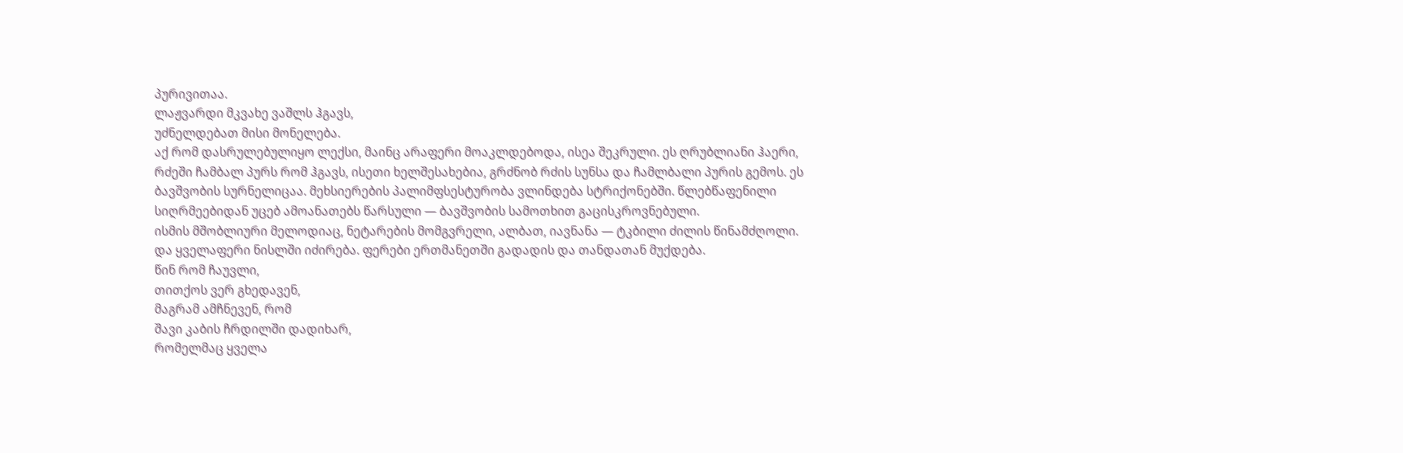პურივითაა.
ლაჟვარდი მკვახე ვაშლს ჰგავს,
უძნელდებათ მისი მონელება.
აქ რომ დასრულებულიყო ლექსი, მაინც არაფერი მოაკლდებოდა, ისეა შეკრული. ეს ღრუბლიანი ჰაერი, რძეში ჩამბალ პურს რომ ჰგავს, ისეთი ხელშესახებია, გრძნობ რძის სუნსა და ჩამლბალი პურის გემოს. ეს ბავშვობის სურნელიცაა. მეხსიერების პალიმფსესტურობა ვლინდება სტრიქონებში. წლებწაფენილი სიღრმეებიდან უცებ ამოანათებს წარსული — ბავშვობის სამოთხით გაცისკროვნებული.
ისმის მშობლიური მელოდიაც, ნეტარების მომგვრელი, ალბათ, იავნანა — ტკბილი ძილის წინამძღოლი. და ყველაფერი ნისლში იძირება. ფერები ერთმანეთში გადადის და თანდათან მუქდება.
წინ რომ ჩაუვლი,
თითქოს ვერ გხედავენ,
მაგრამ ამჩნევენ, რომ
შავი კაბის ჩრდილში დადიხარ,
რომელმაც ყველა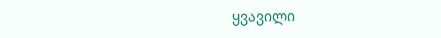ყვავილი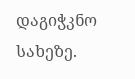დაგიჭკნო სახეზე.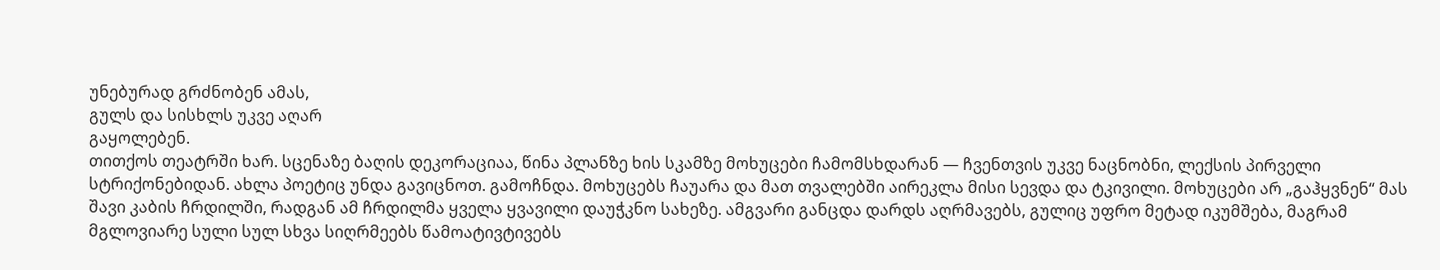უნებურად გრძნობენ ამას,
გულს და სისხლს უკვე აღარ
გაყოლებენ.
თითქოს თეატრში ხარ. სცენაზე ბაღის დეკორაციაა, წინა პლანზე ხის სკამზე მოხუცები ჩამომსხდარან — ჩვენთვის უკვე ნაცნობნი, ლექსის პირველი სტრიქონებიდან. ახლა პოეტიც უნდა გავიცნოთ. გამოჩნდა. მოხუცებს ჩაუარა და მათ თვალებში აირეკლა მისი სევდა და ტკივილი. მოხუცები არ „გაჰყვნენ“ მას შავი კაბის ჩრდილში, რადგან ამ ჩრდილმა ყველა ყვავილი დაუჭკნო სახეზე. ამგვარი განცდა დარდს აღრმავებს, გულიც უფრო მეტად იკუმშება, მაგრამ მგლოვიარე სული სულ სხვა სიღრმეებს წამოატივტივებს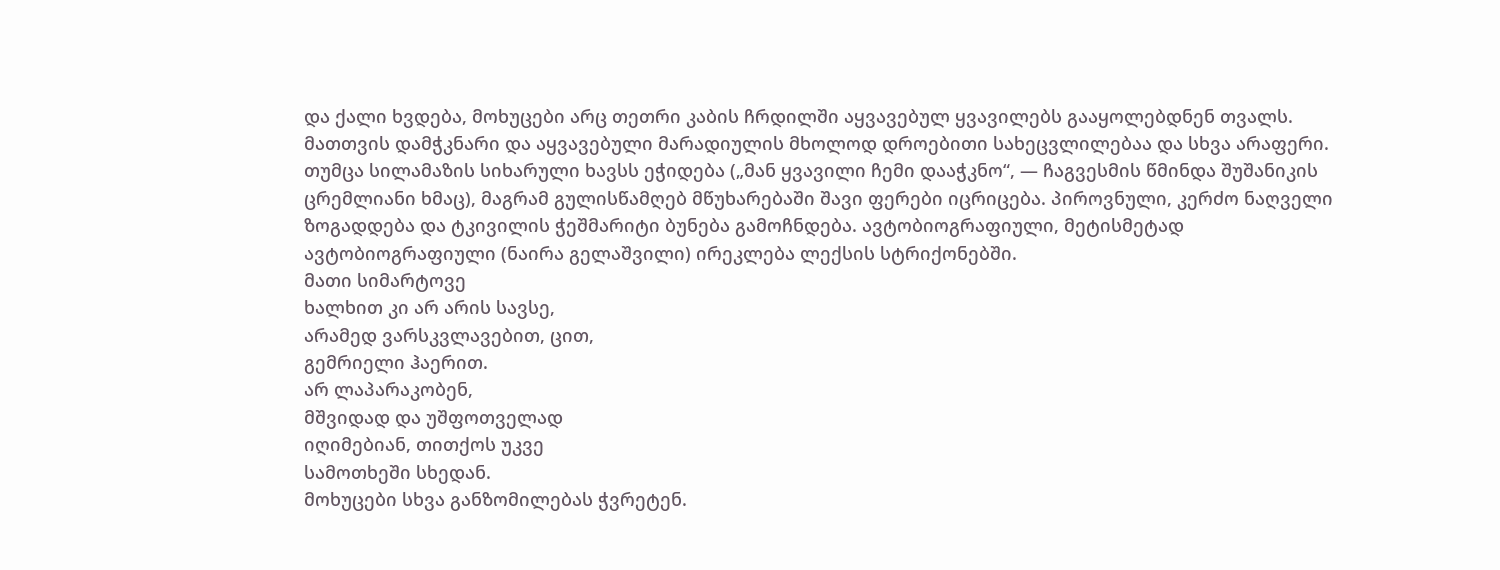და ქალი ხვდება, მოხუცები არც თეთრი კაბის ჩრდილში აყვავებულ ყვავილებს გააყოლებდნენ თვალს.
მათთვის დამჭკნარი და აყვავებული მარადიულის მხოლოდ დროებითი სახეცვლილებაა და სხვა არაფერი.
თუმცა სილამაზის სიხარული ხავსს ეჭიდება („მან ყვავილი ჩემი დააჭკნო“, — ჩაგვესმის წმინდა შუშანიკის ცრემლიანი ხმაც), მაგრამ გულისწამღებ მწუხარებაში შავი ფერები იცრიცება. პიროვნული, კერძო ნაღველი ზოგადდება და ტკივილის ჭეშმარიტი ბუნება გამოჩნდება. ავტობიოგრაფიული, მეტისმეტად ავტობიოგრაფიული (ნაირა გელაშვილი) ირეკლება ლექსის სტრიქონებში.
მათი სიმარტოვე
ხალხით კი არ არის სავსე,
არამედ ვარსკვლავებით, ცით,
გემრიელი ჰაერით.
არ ლაპარაკობენ,
მშვიდად და უშფოთველად
იღიმებიან, თითქოს უკვე
სამოთხეში სხედან.
მოხუცები სხვა განზომილებას ჭვრეტენ.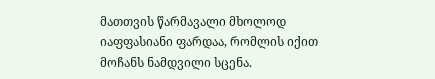მათთვის წარმავალი მხოლოდ იაფფასიანი ფარდაა, რომლის იქით მოჩანს ნამდვილი სცენა.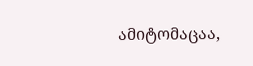ამიტომაცაა,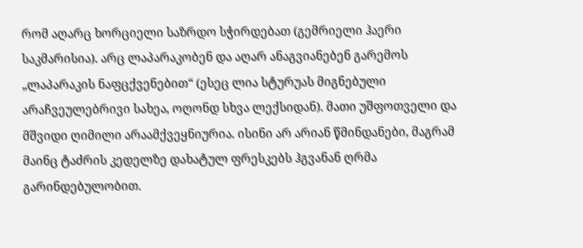რომ აღარც ხორციელი საზრდო სჭირდებათ (გემრიელი ჰაერი საკმარისია). არც ლაპარაკობენ და აღარ ანაგვიანებენ გარემოს „ლაპარაკის ნაფცქვენებით“ (ესეც ლია სტურუას მიგნებული არაჩვეულებრივი სახეა, ოღონდ სხვა ლექსიდან). მათი უშფოთველი და მშვიდი ღიმილი არაამქვეყნიურია. ისინი არ არიან წმინდანები, მაგრამ მაინც ტაძრის კედელზე დახატულ ფრესკებს ჰგვანან ღრმა გარინდებულობით.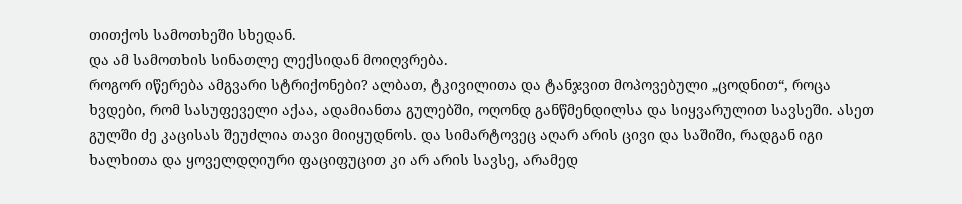თითქოს სამოთხეში სხედან.
და ამ სამოთხის სინათლე ლექსიდან მოიღვრება.
როგორ იწერება ამგვარი სტრიქონები? ალბათ, ტკივილითა და ტანჯვით მოპოვებული „ცოდნით“, როცა ხვდები, რომ სასუფეველი აქაა, ადამიანთა გულებში, ოღონდ განწმენდილსა და სიყვარულით სავსეში. ასეთ გულში ძე კაცისას შეუძლია თავი მიიყუდნოს. და სიმარტოვეც აღარ არის ცივი და საშიში, რადგან იგი ხალხითა და ყოველდღიური ფაციფუცით კი არ არის სავსე, არამედ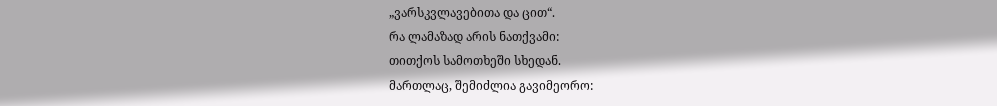„ვარსკვლავებითა და ცით“.
რა ლამაზად არის ნათქვამი:
თითქოს სამოთხეში სხედან.
მართლაც, შემიძლია გავიმეორო: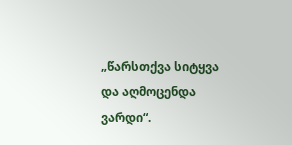„წარსთქვა სიტყვა და აღმოცენდა ვარდი“.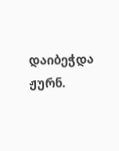დაიბეჭდა ჟურნ.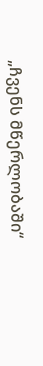„ჩვენს მწერლობაში“